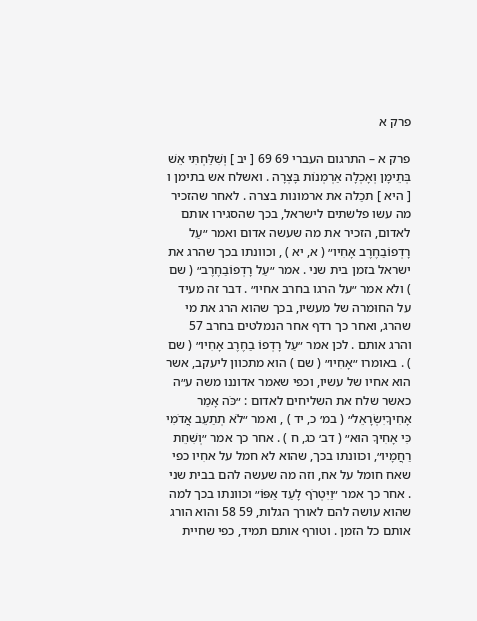פרק א

פרק א – התרגום העברי 69 69 [ יב ] וְשִׁלַּחְתִּי אֵשׁ בְּתֵימָן וְאָכְלָה אַרְמְנוֹת בָּצְרָה . ואשלח אש בתימן ו [ היא ] תכַלה את ארמונות בצרה . לאחר שהזכיר מה עשו פלשתים לישראל, בכך שהסגירו אותם לאדום, הזכיר את מה שעשה אדום ואמר ״עַל רָדְפוֹבַחֶרֶב אָחִיו״ ( א, יא ) , וכוונתו בכך שהרג את ישראל בזמן בית שני . אמר ״עַל רָדְפוֹבַחֶרֶב״ ( שם ) ולא אמר ״על הרגו בחרב אחיו״ . דבר זה מעיד על החוּמרה של מעשיו, בכך שהוא הרג את מי שהרג, ואחר כך רדף אחר הנמלטים בחרב 57 והרג אותם . לכן אמר ״עַל רָדְפוֹ בַחֶרֶב אָחִיו״ ( שם ) . באומרו ״אָחִיו״ ( שם ) הוא מתכוון ליעקב, אשר הוא אחיו של עשיו, וכפי שאמר אדוננו משה ע״ה כאשר שלח את השליחים לאדום : ״כֹּה אָמַר אָחִיךָיִשְׂרָאֵל״ ( במ׳ כ, יד ) , ואמר ״לֹא תְתַעֵב אֲדֹמִי כִּי אָחִיךָ הוּא״ ( דב׳ כג, ח ) . אחר כך אמר ״וְשִׁחֵת רַחֲמָיו״, וכוונתו בכך, שהוא לא חמל על אחִיו כפי שאח חומל על אח, וזה מה שעשה להם בבית שני . אחר כך אמר ״וַיִּטְרֹף לָעַד אַפּוֹ״ וכוונתו בכך למה שהוא עושה להם לאורך הגלות, 59 58 והוא הורג אותם כל הזמן . וטורף אותם תמיד, כפי שחיית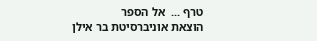טרף ...  אל הספר
הוצאת אוניברסיטת בר אילן